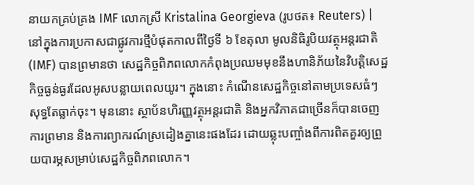នាយកគ្រប់គ្រង IMF លោកស្រី Kristalina Georgieva (រូបថត៖ Reuters) |
នៅក្នុងការប្រកាសជាផ្លូវការថ្មីបំផុតកាលពីថ្ងៃទី ៦ ខែតុលា មូលនិធិរូបិយវត្ថុអន្តរជាតិ (IMF) បានព្រមានថា សេដ្ឋកិច្ចពិភពលោកកំពុងប្រឈមមុខនឹងហានិភ័យនៃវិបត្តិសេដ្ឋកិច្ចធ្ងន់ធ្ងរដែលអូសបន្លាយពេលយូរ។ ក្នុងនោះ កំណើនសេដ្ឋកិច្ចនៅតាមប្រទេសធំៗ សុទ្ធតែធ្លាក់ចុះ។ មុននោះ ស្ថាប័នហិរញ្ញវត្ថុអន្តរជាតិ និងអ្នកវិភាគជាច្រើនក៏បានចេញការព្រមាន និងការព្យាករណ៍ស្រដៀងគ្នានេះផងដែរ ដោយឆ្លុះបញ្ចាំងពីការពិតគួរឲ្យព្រួយបារម្ភសម្រាប់សេដ្ឋកិច្ចពិភពលោក។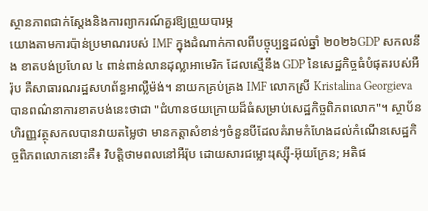ស្ថានភាពជាក់ស្តែងនិងការព្យាករណ៍គួរឱ្យព្រួយបារម្ភ
យោងតាមការប៉ាន់ប្រមាណរបស់ IMF ក្នុងដំណាក់កាលពីបច្ចុប្បន្នដល់ឆ្នាំ ២០២៦GDP សកលនឹង ខាតបង់ប្រហែល ៤ ពាន់ពាន់លានដុល្លាអាមេរិក ដែលស្មើនឹង GDP នៃសេដ្ឋកិច្ចធំបំផុតរបស់អឺរ៉ុប គឺសាធារណរដ្ឋសហព័ន្ធអាល្លឺម៉ង់។ នាយកគ្រប់គ្រង IMF លោកស្រី Kristalina Georgieva បានពណ៌នាការខាតបង់នេះថាជា "ជំហានថយក្រោយដ៏ធំសម្រាប់សេដ្ឋកិច្ចពិភពលោក"។ ស្ថាប័នហិរញ្ញវត្ថុសកលបានវាយតម្លៃថា មានកត្តាសំខាន់ៗចំនួនបីដែលគំរាមកំហែងដល់កំណើនសេដ្ឋកិច្ចពិភពលោកនោះគឺ៖ វិបត្តិថាមពលនៅអឺរ៉ុប ដោយសារជម្លោះរុស្ស៊ី-អ៊ុយក្រែន; អតិផ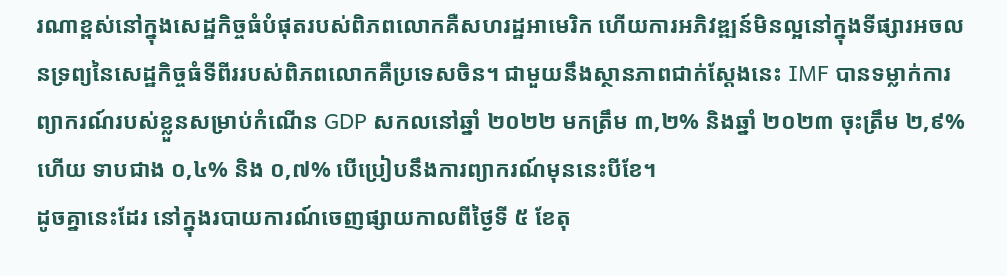រណាខ្ពស់នៅក្នុងសេដ្ឋកិច្ចធំបំផុតរបស់ពិភពលោកគឺសហរដ្ឋអាមេរិក ហើយការអភិវឌ្ឍន៍មិនល្អនៅក្នុងទីផ្សារអចលនទ្រព្យនៃសេដ្ឋកិច្ចធំទីពីររបស់ពិភពលោកគឺប្រទេសចិន។ ជាមួយនឹងស្ថានភាពជាក់ស្តែងនេះ IMF បានទម្លាក់ការព្យាករណ៍របស់ខ្លួនសម្រាប់កំណើន GDP សកលនៅឆ្នាំ ២០២២ មកត្រឹម ៣,២% និងឆ្នាំ ២០២៣ ចុះត្រឹម ២,៩% ហើយ ទាបជាង ០,៤% និង ០,៧% បើប្រៀបនឹងការព្យាករណ៍មុននេះបីខែ។
ដូចគ្នានេះដែរ នៅក្នុងរបាយការណ៍ចេញផ្សាយកាលពីថ្ងៃទី ៥ ខែតុ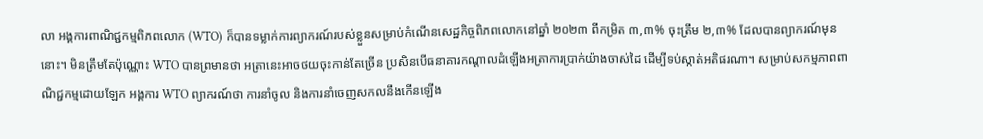លា អង្គការពាណិជ្ជកម្មពិភពលោក (WTO) ក៏បានទម្លាក់ការព្យាករណ៍របស់ខ្លួនសម្រាប់កំណើនសេដ្ឋកិច្ចពិភពលោកនៅឆ្នាំ ២០២៣ ពីកម្រិត ៣,៣% ចុះត្រឹម ២,៣% ដែលបានព្យាករណ៍មុននោះ។ មិនត្រឹមតែប៉ុណ្ណោះ WTO បានព្រមានថា អត្រានេះអាចថយចុះកាន់តែច្រើន ប្រសិនបើធនាគារកណ្តាលដំឡើងអត្រាការប្រាក់យ៉ាងចាស់ដៃ ដើម្បីទប់ស្កាត់អតិផរណា។ សម្រាប់សកម្មភាពពាណិជ្ជកម្មដោយឡែក អង្គការ WTO ព្យាករណ៍ថា ការនាំចូល និងការនាំចេញសកលនឹងកើនឡើង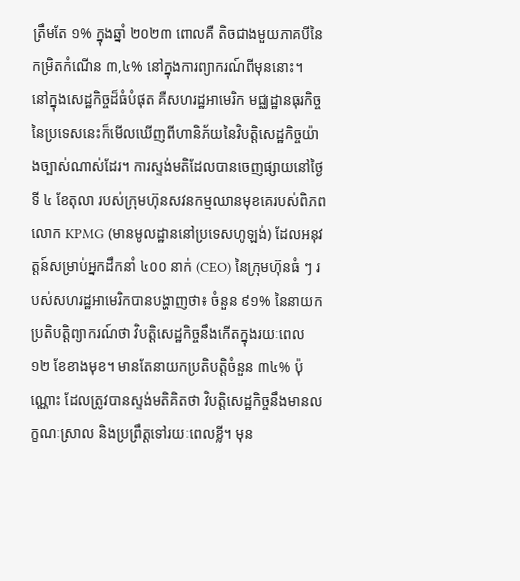ត្រឹមតែ ១% ក្នុងឆ្នាំ ២០២៣ ពោលគឺ តិចជាងមួយភាគបីនៃកម្រិតកំណើន ៣,៤% នៅក្នុងការព្យាករណ៍ពីមុននោះ។
នៅក្នុងសេដ្ឋកិច្ចដ៏ធំបំផុត គឺសហរដ្ឋអាមេរិក មជ្ឈដ្ឋានធុរកិច្ចនៃប្រទេសនេះក៏មើលឃើញពីហានិភ័យនៃវិបត្តិសេដ្ឋកិច្ចយ៉ាងច្បាស់ណាស់ដែរ។ ការស្ទង់មតិដែលបានចេញផ្សាយនៅថ្ងៃទី ៤ ខែតុលា របស់ក្រុមហ៊ុនសវនកម្មឈានមុខគេរបស់ពិភពលោក KPMG (មានមូលដ្ឋាននៅប្រទេសហូឡង់) ដែលអនុវត្តន៍សម្រាប់អ្នកដឹកនាំ ៤០០ នាក់ (CEO) នៃក្រុមហ៊ុនធំ ៗ របស់សហរដ្ឋអាមេរិកបានបង្ហាញថា៖ ចំនួន ៩១% នៃនាយកប្រតិបត្តិព្យាករណ៍ថា វិបត្តិសេដ្ឋកិច្ចនឹងកើតក្នុងរយៈពេល ១២ ខែខាងមុខ។ មានតែនាយកប្រតិបត្តិចំនួន ៣៤% ប៉ុណ្ណោះ ដែលត្រូវបានស្ទង់មតិគិតថា វិបត្តិសេដ្ឋកិច្ចនឹងមានលក្ខណៈស្រាល និងប្រព្រឹត្តទៅរយៈពេលខ្លី។ មុន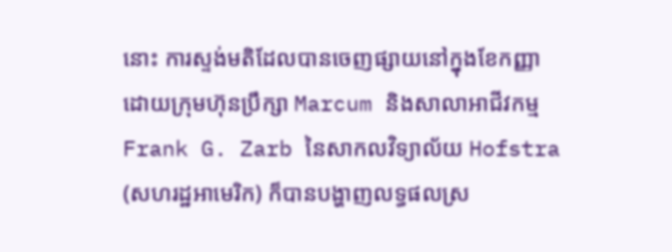នោះ ការស្ទង់មតិដែលបានចេញផ្សាយនៅក្នុងខែកញ្ញាដោយក្រុមហ៊ុនប្រឹក្សា Marcum និងសាលាអាជីវកម្ម Frank G. Zarb នៃសាកលវិទ្យាល័យ Hofstra (សហរដ្ឋអាមេរិក) ក៏បានបង្ហាញលទ្ធផលស្រ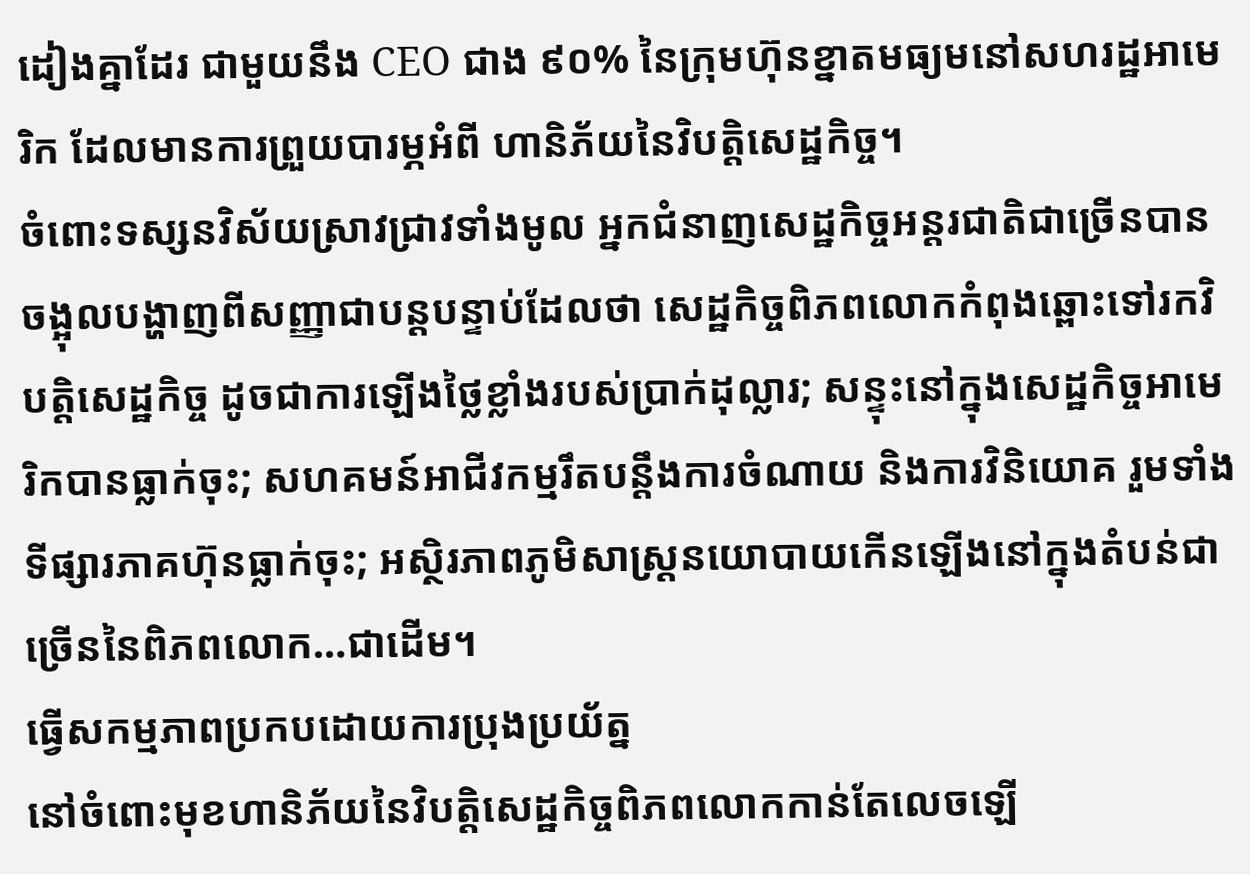ដៀងគ្នាដែរ ជាមួយនឹង CEO ជាង ៩០% នៃក្រុមហ៊ុនខ្នាតមធ្យមនៅសហរដ្ឋអាមេរិក ដែលមានការព្រួយបារម្ភអំពី ហានិភ័យនៃវិបត្តិសេដ្ឋកិច្ច។
ចំពោះទស្សនវិស័យស្រាវជ្រាវទាំងមូល អ្នកជំនាញសេដ្ឋកិច្ចអន្តរជាតិជាច្រើនបានចង្អុលបង្ហាញពីសញ្ញាជាបន្តបន្ទាប់ដែលថា សេដ្ឋកិច្ចពិភពលោកកំពុងឆ្ពោះទៅរកវិបត្តិសេដ្ឋកិច្ច ដូចជាការឡើងថ្លៃខ្លាំងរបស់ប្រាក់ដុល្លារ; សន្ទុះនៅក្នុងសេដ្ឋកិច្ចអាមេរិកបានធ្លាក់ចុះ; សហគមន៍អាជីវកម្មរឹតបន្តឹងការចំណាយ និងការវិនិយោគ រួមទាំង ទីផ្សារភាគហ៊ុនធ្លាក់ចុះ; អស្ថិរភាពភូមិសាស្ត្រនយោបាយកើនឡើងនៅក្នុងតំបន់ជាច្រើននៃពិភពលោក…ជាដើម។
ធ្វើសកម្មភាពប្រកបដោយការប្រុងប្រយ័ត្ន
នៅចំពោះមុខហានិភ័យនៃវិបត្តិសេដ្ឋកិច្ចពិភពលោកកាន់តែលេចឡើ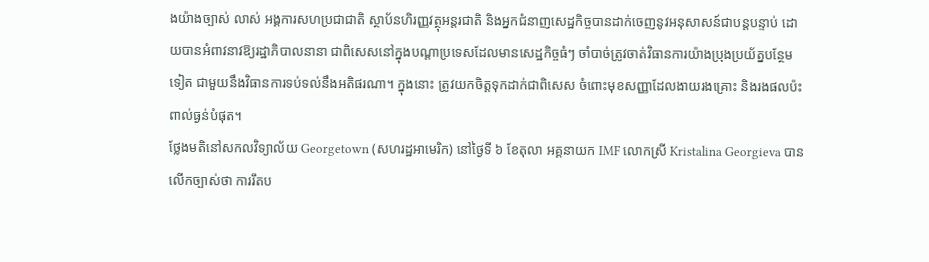ងយ៉ាងច្បាស់ លាស់ អង្គការសហប្រជាជាតិ ស្ថាប័នហិរញ្ញវត្ថុអន្តរជាតិ និងអ្នកជំនាញសេដ្ឋកិច្ចបានដាក់ចេញនូវអនុសាសន៍ជាបន្តបន្ទាប់ ដោយបានអំពាវនាវឱ្យរដ្ឋាភិបាលនានា ជាពិសេសនៅក្នុងបណ្តាប្រទេសដែលមានសេដ្ឋកិច្ចធំៗ ចាំបាច់ត្រូវចាត់វិធានការយ៉ាងប្រុងប្រយ័ត្នបន្ថែមទៀត ជាមួយនឹងវិធានការទប់ទល់នឹងអតិផរណា។ ក្នុងនោះ ត្រូវយកចិត្តទុកដាក់ជាពិសេស ចំពោះមុខសញ្ញាដែលងាយរងគ្រោះ និងរងផលប៉ះពាល់ធ្ងន់បំផុត។
ថ្លែងមតិនៅសកលវិទ្យាល័យ Georgetown (សហរដ្ឋអាមេរិក) នៅថ្ងៃទី ៦ ខែតុលា អគ្គនាយក IMF លោកស្រី Kristalina Georgieva បានលើកច្បាស់ថា ការរឹតប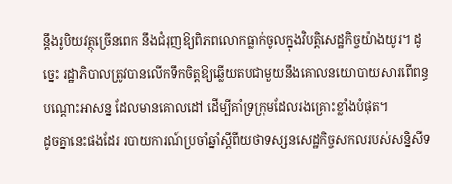ន្តឹងរូបិយវត្ថុច្រើនពេក នឹងជំរុញឱ្យពិភពលោកធ្លាក់ចូលក្នុងវិបត្តិសេដ្ឋកិច្ចយ៉ាងយូរ។ ដូច្នេះ រដ្ឋាភិបាលត្រូវបានលើកទឹកចិត្តឱ្យឆ្លើយតបជាមួយនឹងគោលនយោបាយសារពើពន្ធបណ្តោះអាសន្ន ដែលមានគោលដៅ ដើម្បីគាំទ្រក្រុមដែលរងគ្រោះខ្លាំងបំផុត។
ដូចគ្នានេះផងដែរ របាយការណ៍ប្រចាំឆ្នាំស្តីពីយថាទស្សនសេដ្ឋកិច្ចសកលរបស់សន្និសីទ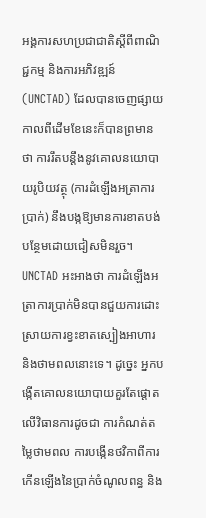អង្គការសហប្រជាជាតិស្តីពីពាណិជ្ជកម្ម និងការអភិវឌ្ឍន៍ (UNCTAD) ដែលបានចេញផ្សាយកាលពីដើមខែនេះក៏បានព្រមាន ថា ការរឹតបន្តឹងនូវគោលនយោបាយរូបិយវត្ថុ (ការដំឡើងអត្រាការប្រាក់) នឹងបង្កឱ្យមានការខាតបង់បន្ថែមដោយជៀសមិនរួច។ UNCTAD អះអាងថា ការដំឡើងអត្រាការប្រាក់មិនបានជួយការដោះស្រាយការខ្វះខាតស្បៀងអាហារ និងថាមពលនោះទេ។ ដូច្នេះ អ្នកបង្កើតគោលនយោបាយគួរតែផ្តោតលើវិធានការដូចជា ការកំណត់តម្លៃថាមពល ការបង្កើនថវិកាពីការកើនឡើងនៃប្រាក់ចំណូលពន្ធ និង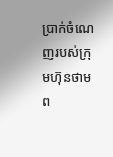ប្រាក់ចំណេញរបស់ក្រុមហ៊ុនថាមព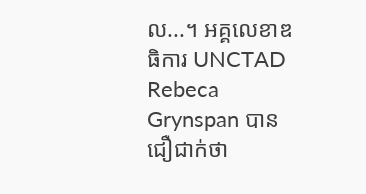ល...។ អគ្គលេខាឌធិការ UNCTAD Rebeca Grynspan បានជឿជាក់ថា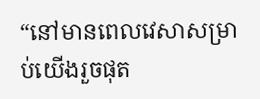“នៅមានពេលវេសាសម្រាប់យើងរួចផុត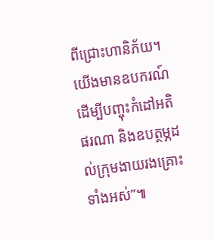ពីជ្រោះហានិភ័យ។ យើងមានឧបករណ៍ដើម្បីបញ្ចុះកំដៅអតិផរណា និងឧបត្ថម្ភដល់ក្រុមងាយរងគ្រោះទាំងអស់”៕